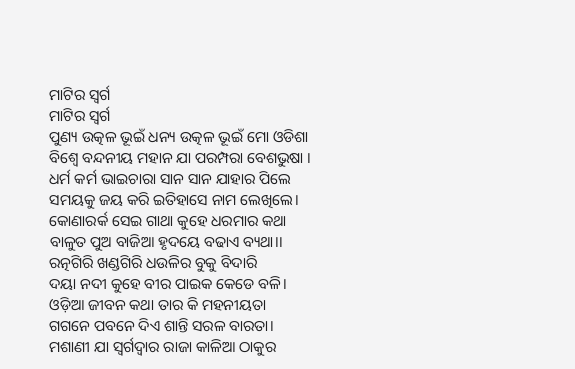ମାଟିର ସ୍ୱର୍ଗ
ମାଟିର ସ୍ୱର୍ଗ
ପୁଣ୍ୟ ଉତ୍କଳ ଭୂଇଁ ଧନ୍ୟ ଉତ୍କଳ ଭୂଇଁ ମୋ ଓଡିଶା
ବିଶ୍ବେ ବନ୍ଦନୀୟ ମହାନ ଯା ପରମ୍ପରା ବେଶଭୁଷା ।
ଧର୍ମ କର୍ମ ଭାଇଚାରା ସାନ ସାନ ଯାହାର ପିଲେ
ସମୟକୁ ଜୟ କରି ଇତିହାସେ ନାମ ଲେଖିଲେ।
କୋଣାରର୍କ ସେଇ ଗାଥା କୁହେ ଧରମାର କଥା
ବାଳୁତ ପୁଅ ବାଜିଆ ହୃଦୟେ ବଢାଏ ବ୍ୟଥା।।
ରତ୍ନଗିରି ଖଣ୍ଡଗିରି ଧଉଳିର ବୁକୁ ବିଦାରି
ଦୟା ନଦୀ କୁହେ ବୀର ପାଇକ କେଡେ ବଳି।
ଓଡ଼ିଆ ଜୀବନ କଥା ତାର କି ମହନୀୟତା
ଗଗନେ ପବନେ ଦିଏ ଶାନ୍ତି ସରଳ ବାରତା।
ମଶାଣୀ ଯା ସ୍ୱର୍ଗଦ୍ୱାର ରାଜା କାଳିଆ ଠାକୁର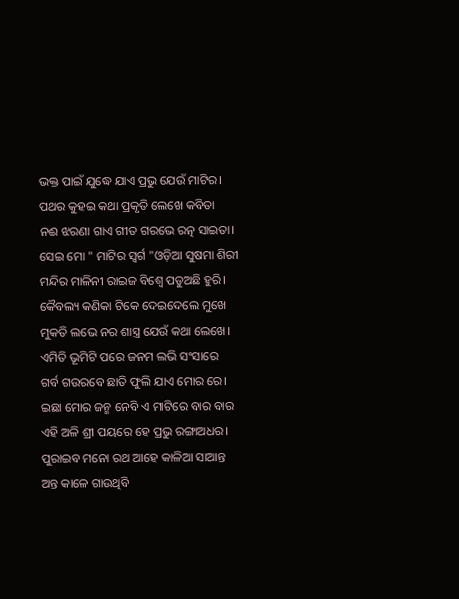ଭକ୍ତ ପାଇଁ ଯୁଦ୍ଧେ ଯାଏ ପ୍ରଭୁ ଯେଉଁ ମାଟିର।
ପଥର କୁହଇ କଥା ପ୍ରକୃତି ଲେଖେ କବିତା
ନଈ ଝରଣା ଗାଏ ଗୀତ ଗରଭେ ରତ୍ନ ସାଇତା।
ସେଇ ମୋ " ମାଟିର ସ୍ୱର୍ଗ "ଓଡ଼ିଆ ସୁଷମା ଶିରୀ
ମନ୍ଦିର ମାଳିନୀ ରାଇଜ ବିଶ୍ବେ ପଡୁଅଛି ହୁରି।
କୈବଲ୍ୟ କଣିକା ଟିକେ ଦେଇଦେଲେ ମୁଖେ
ମୁକତି ଲଭେ ନର ଶାସ୍ତ୍ର ଯେଉଁ କଥା ଲେଖେ।
ଏମିତି ଭୂମିଟି ପରେ ଜନମ ଲଭି ସଂସାରେ
ଗର୍ବ ଗଉରବେ ଛାତି ଫୁଲି ଯାଏ ମୋର ରେ।
ଇଛା ମୋର ଜନ୍ମ ନେବି ଏ ମାଟିରେ ବାର ବାର
ଏହି ଅଳି ଶ୍ରୀ ପୟରେ ହେ ପ୍ରଭୁ ରଙ୍ଗାଅଧର।
ପୁରାଇବ ମନୋ ରଥ ଆହେ କାଳିଆ ସାଆନ୍ତ
ଅନ୍ତ କାଳେ ଗାଉଥିବି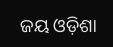ଜୟ ଓଡ଼ିଶା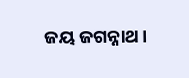ଜୟ ଜଗନ୍ନାଥ।